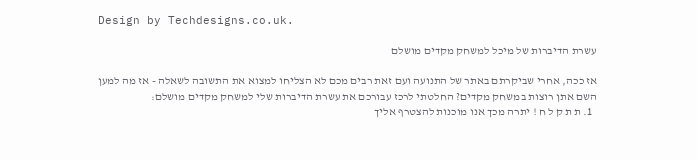Design by Techdesigns.co.uk.

עשרת הדיברות של מיכל למשחק מקדים מושלם

אז ככה, אחרי שביקרתם באתר של התנועה ועם זאת רבים מכם לא הצליחו למצוא את התשובה לשאלה - אז מה למען השם אתן רוצות במשחק מקדים? החלטתי לרכז עבורכם את עשרת הדיברות שלי למשחק מקדים מושלם:
  1. ת ת ק ל ח ! יתרה מכך אנו מוכנות להצטרף אליך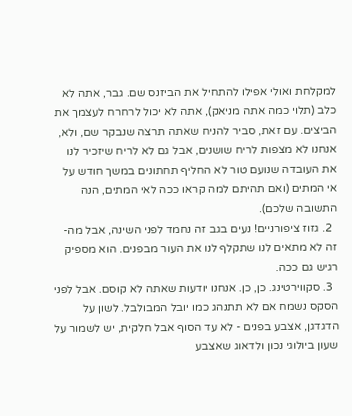למקלחת ואולי אפילו להתחיל את הביזנס שם. גבר, אתה לא כלב (תלוי כמה אתה מניאק), אתה לא יכול לרחרח לעצמך את הביצים. עם זאת, סביר להניח שאתה תרצה שנבקר שם, ולא, אנחנו לא מצפות לריח שושנים, אבל גם לא לריח שיזכיר לנו את העובדה שנועם טור לא החליף תחתונים במשך חודש על אי המתים (ואם תהיתם למה קראו ככה לאי המתים, הנה התשובה שלכם).
  2. גזוז ציפורניים! נעים בגב זה נחמד לפני השינה, אבל מה-זה לא מתאים לנו שתקלף לנו את העור מבפנים. הוא מספיק רגיש גם ככה.
  3. סקווירטינג. כן, כן. אנחנו יודעות שאתה לא קוסם. אבל לפני הסקס נשמח אם לא תתנהג כמו יובל המבולבל. לשון על הדגדגן, אצבע בפנים - לא עד הסוף אבל חלקית, יש לשמור על שעון ביולוגי נכון ולדאוג שאצבע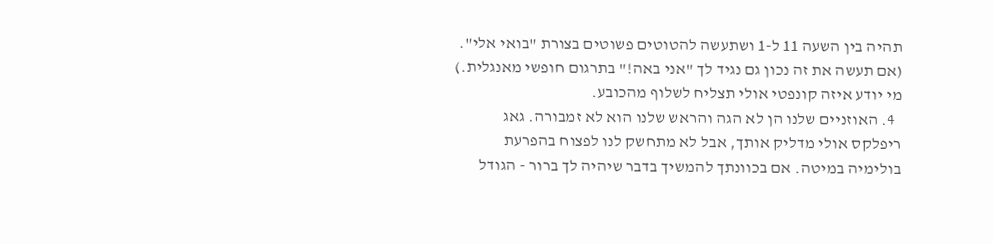תהיה בין השעה 11 ל-1 ושתעשה להטוטים פשוטים בצורת "בואי אלי". (אם תעשה את זה נכון גם נגיד לך "אני באה!" בתרגום חופשי מאנגלית.) מי יודע איזה קונפטי אולי תצליח לשלוף מהכובע.
  4. האוזניים שלנו הן לא הגה והראש שלנו הוא לא זמבורה. גאג ריפלקס אולי מדליק אותך, אבל לא מתחשק לנו לפצוח בהפרעת בולימיה במיטה. אם בכוונתך להמשיך בדבר שיהיה לך ברור - הגודל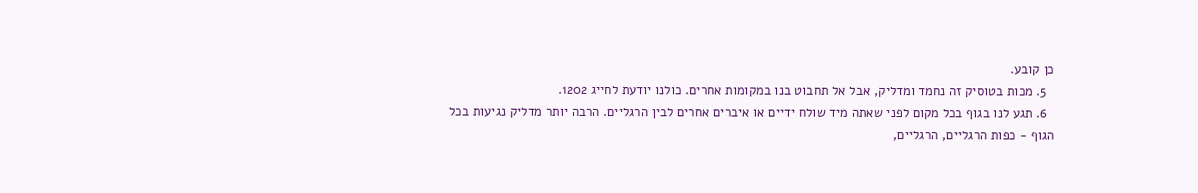כן קובע.
  5. מכות בטוסיק זה נחמד ומדליק, אבל אל תחבוט בנו במקומות אחרים. כולנו יודעת לחייג 1202.
  6. תגע לנו בגוף בכל מקום לפני שאתה מיד שולח ידיים או איברים אחרים לבין הרגליים. הרבה יותר מדליק נגיעות בכל הגוף - כפות הרגליים, הרגליים,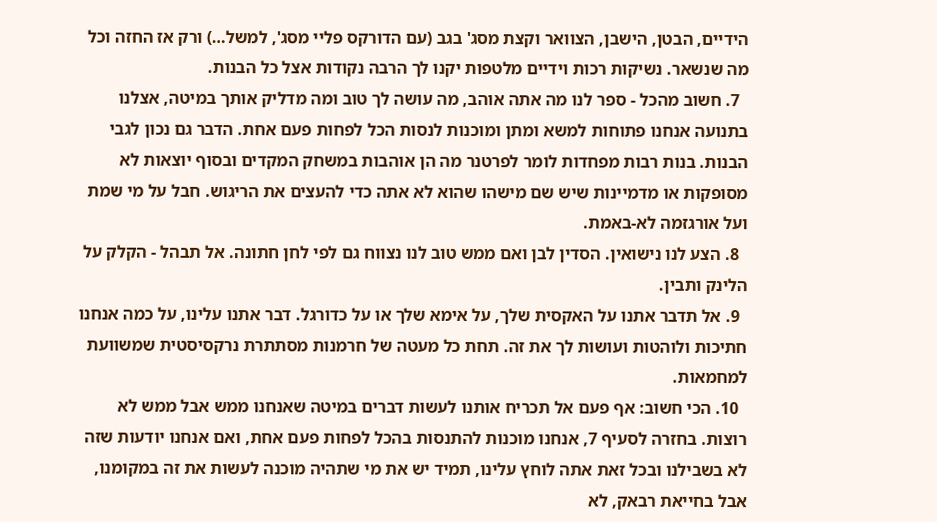הידיים, הבטן, הישבן, הצוואר וקצת מסג' בגב (עם הדורקס פליי מסג', למשל…) ורק אז החזה וכל מה שנשאר. נשיקות רכות וידיים מלטפות יקנו לך הרבה נקודות אצל כל הבנות.
  7. חשוב מהכל - ספר לנו מה אתה אוהב, מה עושה לך טוב ומה מדליק אותך במיטה, אצלנו בתנועה אנחנו פתוחות למשא ומתן ומוכנות לנסות הכל לפחות פעם אחת. הדבר גם נכון לגבי הבנות. בנות רבות מפחדות לומר לפרטנר מה הן אוהבות במשחק המקדים ובסוף יוצאות לא מסופקות או מדמיינות שיש שם מישהו שהוא לא אתה כדי להעצים את הריגוש. חבל על מי שמת ועל אורגזמה לא-באמת.
  8. הצע לנו נישואין. הסדין לבן ואם ממש טוב לנו נצווח גם לפי לחן חתונה. אל תבהל - הקלק על הלינק ותבין.
  9. אל תדבר אתנו על האקסית שלך, על אימא שלך או על כדורגל. דבר אתנו עלינו, על כמה אנחנו חתיכות ולוהטות ועושות לך את זה. תחת כל מעטה של חרמנות מסתתרת נרקסיסטית שמשוועת למחמאות.
  10. הכי חשוב: אף פעם אל תכריח אותנו לעשות דברים במיטה שאנחנו ממש אבל ממש לא רוצות. בחזרה לסעיף 7, אנחנו מוכנות להתנסות בהכל לפחות פעם אחת, ואם אנחנו יודעות שזה לא בשבילנו ובכל זאת אתה לוחץ עלינו, תמיד יש את מי שתהיה מוכנה לעשות את זה במקומנו, אבל בחייאת רבאק, לא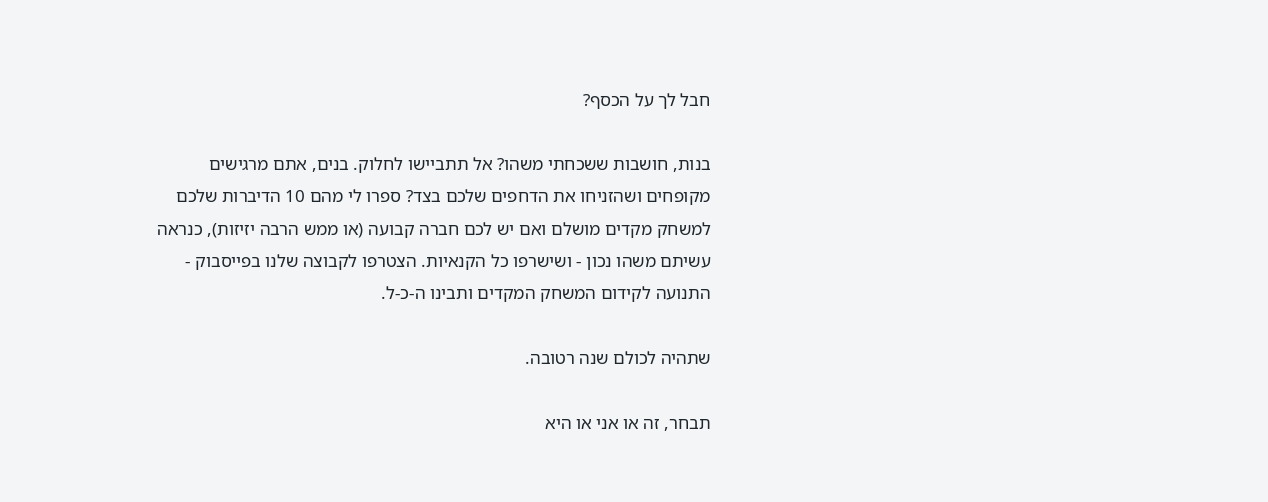חבל לך על הכסף?

בנות, חושבות ששכחתי משהו? אל תתביישו לחלוק. בנים, אתם מרגישים מקופחים ושהזניחו את הדחפים שלכם בצד? ספרו לי מהם 10 הדיברות שלכם למשחק מקדים מושלם ואם יש לכם חברה קבועה (או ממש הרבה יזיזות), כנראה עשיתם משהו נכון - ושישרפו כל הקנאיות. הצטרפו לקבוצה שלנו בפייסבוק - התנועה לקידום המשחק המקדים ותבינו ה-כ-ל.

שתהיה לכולם שנה רטובה.

תבחר, זה או אני או היא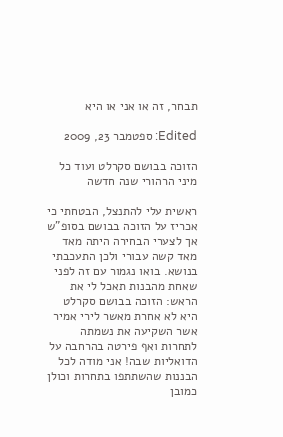תבחר, זה או אני או היא

Edited: ספטמבר 23, 2009

הזוכה בבושם סקרלט ועוד כל מיני הרהורי שנה חדשה

ראשית עלי להתנצל, הבטחתי כי אכריז על הזוכה בבושם בסופ"ש אך לצערי הבחירה היתה מאד מאד קשה עבורי ולכן התעכבתי בנושא. בואו נגמור עם זה לפני שאחת מהבנות תאכל לי את הראש: הזוכה בבושם סקרלט היא לא אחרת מאשר לירי אמיר אשר השקיעה את נשמתה לתחרות ואף פירטה בהרחבה על הדואליות שבה! אני מודה לכל הבננות שהשתתפו בתחרות וכולן כמובן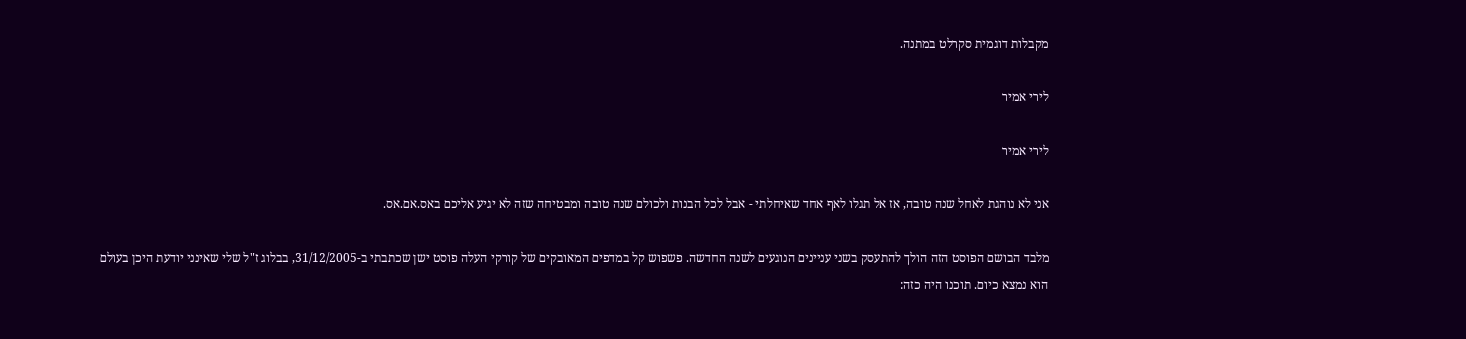מקבלות דוגמית סקרלט במתנה.

לירי אמיר

לירי אמיר

אני לא נוהגת לאחל שנה טובה, אז אל תגלו לאף אחד שאיחלתי - אבל לכל הבנות ולכולם שנה טובה ומבטיחה שזה לא יגיע אליכם באס.אם.אס.

מלבד הבושם הפוסט הזה הולך להתעסק בשני עניינים הנוגעים לשנה החדשה. פשפוש קל במדפים המאובקים של קורקי העלה פוסט ישן שכתבתי ב-31/12/2005, בבלוג ז"ל שלי שאינני יודעת היכן בעולם הוא נמצא כיום. תוכנו היה כזה: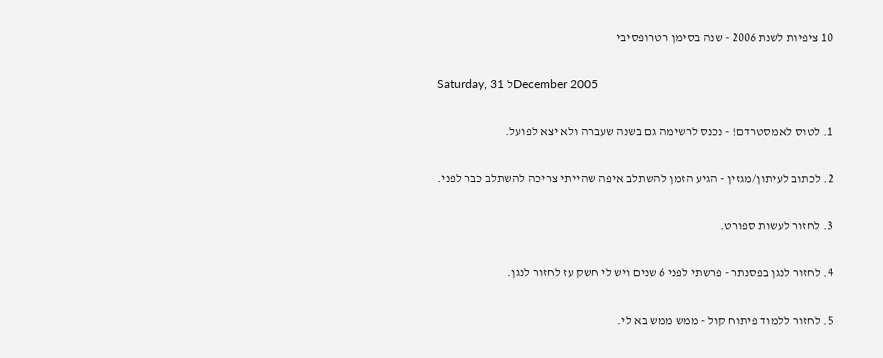10 ציפיות לשנת 2006 - שנה בסימן רטרופסיבי

Saturday, 31 לDecember 2005

1. לטוס לאמסטרדם! - נכנס לרשימה גם בשנה שעברה ולא יצא לפועל.

2. לכתוב לעיתון/מגזין - הגיע הזמן להשתלב איפה שהייתי צריכה להשתלב כבר לפני.

3. לחזור לעשות ספורט.

4. לחזור לנגן בפסנתר - פרשתי לפני 6 שנים ויש לי חשק עז לחזור לנגן.

5. לחזור ללמוד פיתוח קול - ממש ממש בא לי.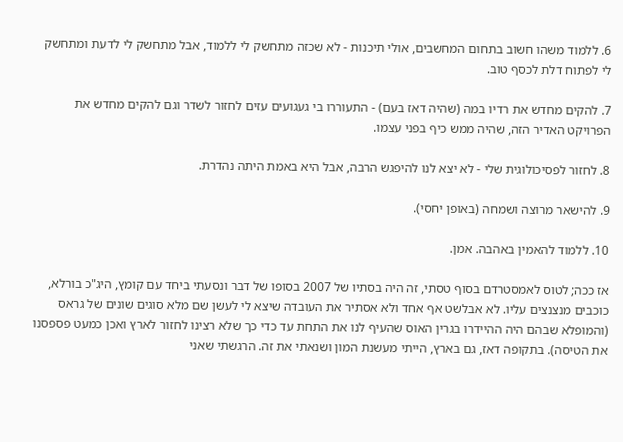6. ללמוד משהו חשוב בתחום המחשבים, אולי תיכנות - לא שכזה מתחשק לי ללמוד, אבל מתחשק לי לדעת ומתחשק לי לפתוח דלת לכסף טוב.

7. להקים מחדש את רדיו במה (שהיה דאז בעם) - התעוררו בי געגועים עזים לחזור לשדר וגם להקים מחדש את הפרויקט האדיר הזה, שהיה ממש כיף בפני עצמו.

8. לחזור לפסיכולוגית שלי - לא יצא לנו להיפגש הרבה, אבל היא באמת היתה נהדרת.

9. להישאר מרוצה ושמחה (באופן יחסי).

10. ללמוד להאמין באהבה. אמן.

אז ככה; לטוס לאמסטרדם בסוף טסתי, זה היה בסתיו של 2007 בסופו של דבר ונסעתי ביחד עם קומץ, היג"כ בורלא, כוכבים מנצנצים עליו. לא אבלשט אף אחד ולא אסתיר את העובדה שיצא לי לעשן שם מלא סוגים שונים של גראס (והמופלא שבהם היה ההיידרו בגרין האוס שהעיף לנו את התחת עד כדי כך שלא רצינו לחזור לארץ ואכן כמעט פספסנו את הטיסה). בתקופה דאז, גם בארץ, הייתי מעשנת המון ושנאתי את זה. הרגשתי שאני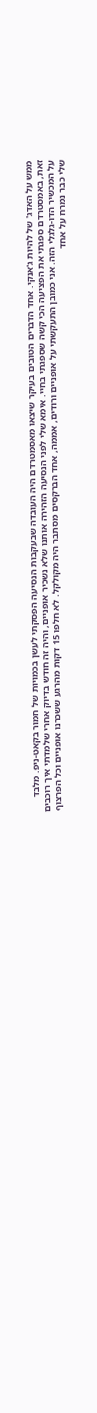ממש על האדג' של להיות ג'אנקי. אחד הדברים הטובים בעיקר שיצאו מאסמטרדם היה העובדה שבעקבות הנסיעה הפסקתי לעשן בכמויות של חמור בקאט-ניפ. מלבד זאת, באמסטרדם ספגתי את הפציעה הכי קשה שספגתי בחיי. אימא שלי לפני הנסיעה הזהירה אותנו שלא נשכיר אופניים, והיה זה חודש בדיוק אחרי שלמדתי איך רוכבים על המכשיר הדו-גלגלי הזה. אני כמובן התעקשתי על אופניים ורודים, אממה, אחד הברקסים מסתבר היה מקולקל. לא חלפו 15 דקות מהרגע ששכרנו אופניים וכל הפרצוף שלי כבר נמרח על אחד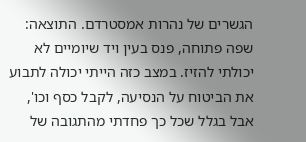הגשרים של נהרות אמסטרדם. התוצאה: שפה פתוחה, פנס בעין ויד שיומיים לא יכולתי להזיז. במצב כזה הייתי יכולה לתבוע את הביטוח על הנסיעה, לקבל כסף וכו', אבל בגלל שכל כך פחדתי מהתגובה של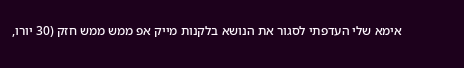אימא שלי העדפתי לסגור את הנושא בלקנות מייק אפ ממש ממש חזק (30 יורו,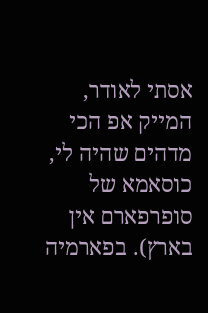אסתי לאודר, המייק אפ הכי מדהים שהיה לי, כוסאמא של סופרפארם אין בארץ). בפארמיה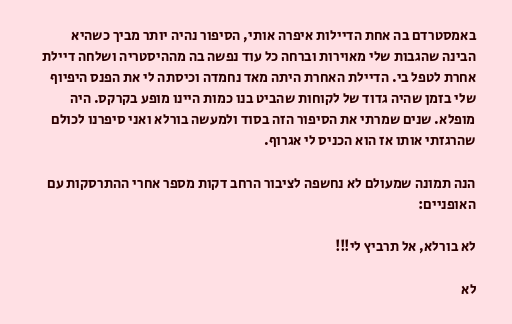באמסטרדם בה אחת הדיילות איפרה אותי, הסיפור נהיה יותר מביך כשהיא הבינה שהגבות שלי מאוירות וברחה כל עוד נפשה בה מההיסטריה ושלחה דיילת אחרת לטפל בי. הדיילת האחרת היתה מאד נחמדה וכיסתה לי את הפנס היפיוף שלי בזמן שהיה גדוד של לקוחות שהביט בנו כמות היינו מופע בקרקס. היה מופלא. שנים שמרתי את הסיפור הזה בסוד ולמעשה בורלא ואני סיפרנו לכולם שהרגזתי אותו אז הוא הכניס לי אגרוף.

הנה תמונה שמעולם לא נחשפה לציבור הרחב דקות מספר אחרי ההתרסקות עם האופניים:

לא בורלא, אל תרביץ לי!!!

לא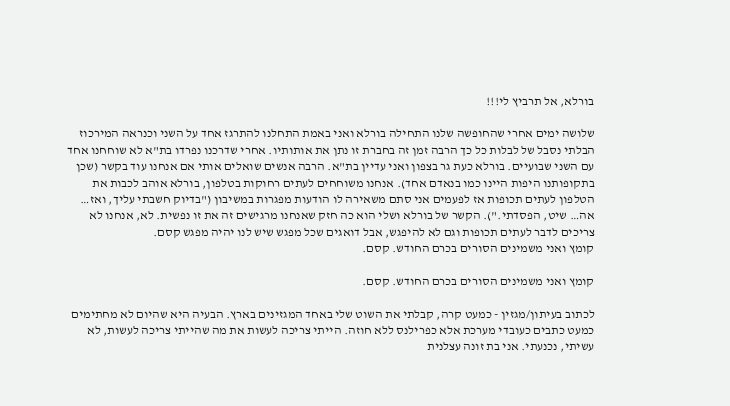בורלא, אל תרביץ לי!!!

שלושה ימים אחרי שהחופשה שלנו התחילה בורלא ואני באמת התחלנו להתרגז אחד על השני וכנראה המירכוז הבלתי נסבל של לבלות כל כך הרבה זמן זה בחברת זו נתן את אותותיו. אחרי שדרכנו נפרדו בת"א לא שוחחנו אחד עם השני שבועיים. בורלא כעת גר בצפון ואני עדיין בת"א. הרבה אנשים שואלים אותי אם אנחנו עוד בקשר (שכן בתקופותנו היפות היינו כמו בנאדם אחד). אנחנו משוחחים לעתים רחוקות בטלפון, בורלא אוהב לכבות את הטלפון לעתים תכופות אז לפעמים אני סתם משאירה לו הודעות מפגרות במשיבון ("בדיוק חשבתי עליך, ואז… אה… שיט, הפסדתי."). הקשר של בורלא ושלי הוא כה חזק שאנחנו מרגישים זה את זו נפשית. לא, אנחנו לא צריכים לדבר לעתים תכופות וגם לא להיפגש, אבל דואגים שכל מפגש שיש לנו יהיה מפגש קסם.
קומץ ואני משמינים הסורים בכרם החודש. קסם.

קומץ ואני משמינים הסורים בכרם החודש. קסם.

לכתוב בעיתון/מגזין - כמעט קרה, קבלתי את השוט שלי באחד המגזינים בארץ. הבעיה היא שהיום לא מחתימים כמעט כתבים כעובדי מערכת אלא כפרילנס ללא חוזה. הייתי צריכה לעשות את מה שהייתי צריכה לעשות, לא עשיתי, נכנעתי. אני בת זונה עצלנית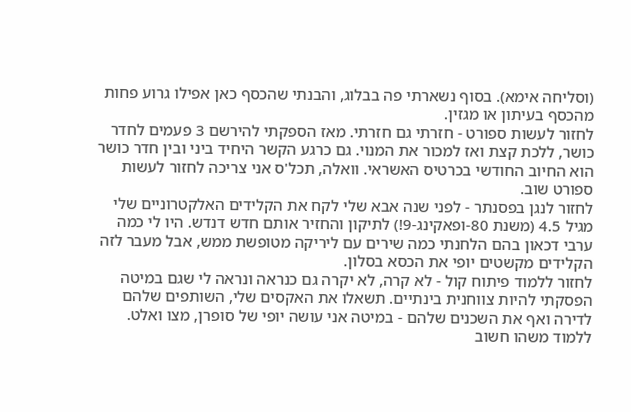(וסליחה אימא). בסוף נשארתי פה בבלוג, והבנתי שהכסף כאן אפילו גרוע פחות מהכסף בעיתון או מגזין.
לחזור לעשות ספורט - חזרתי גם חזרתי. מאז הספקתי להירשם 3 פעמים לחדר כושר, ללכת קצת ואז למכור את המנוי. גם כרגע הקשר היחיד ביני ובין חדר כושר הוא החיוב החודשי בכרטיס האשראי. וואלה, תכל'ס אני צריכה לחזור לעשות ספורט שוב.
לחזור לנגן בפסנתר - לפני שנה אבא שלי לקח את הקלידים האלקטרוניים שלי מגיל 4.5 (משנת 80-ופאקינג-9!) לתיקון והחזיר אותם חדש דנדש. היו לי כמה ערבי דכאון בהם הלחנתי כמה שירים עם ליריקה מטופשת ממש, אבל מעבר לזה הקלידים מקשטים יופי את הכסא בסלון.
לחזור ללמוד פיתוח קול - לא קרה, לא יקרה גם כנראה ונראה לי שגם במיטה הפסקתי להיות צווחנית בינתיים. תשאלו את האקסים שלי, השותפים שלהם לדירה ואף את השכנים שלהם - במיטה אני עושה יופי של סופרן, מצו ואלט.
ללמוד משהו חשוב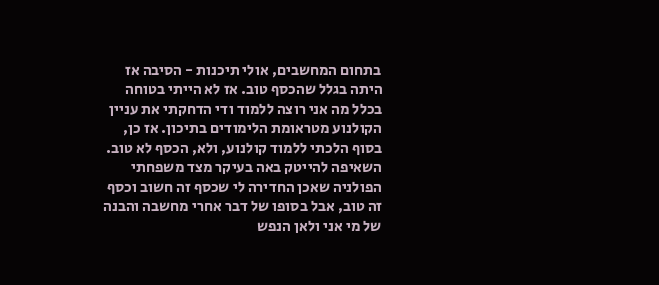בתחום המחשבים, אולי תיכנות - הסיבה אז היתה בגלל שהכסף טוב. אז לא הייתי בטוחה בכלל מה אני רוצה ללמוד ודי הדחקתי את עניין הקולנוע מטראומת הלימודים בתיכון. אז כן, בסוף הלכתי ללמוד קולנוע, ולא, הכסף לא טוב. השאיפה להייטק באה בעיקר מצד משפחתי הפולניה שאכן החדירה לי שכסף זה חשוב וכסף זה טוב, אבל בסופו של דבר אחרי מחשבה והבנה של מי אני ולאן הנפש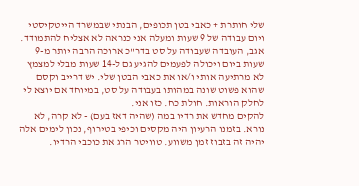שלי חותרת + כאבי בטן תכופים, הבנתי שבמשרד הייטקיסטי ויום עבודה של 9 שעות ומעלה אני כנראה לא אצליח להתמודד. אגב, העובדה שעבודה על סט בדר"כ ארוכה הרבה יותר מ-9 שעות ביום ויכולה לפעמים להגיע גם ל-14 שעות מבלי למצמץ לא מרתיעה אותי ו/או את כאבי הבטן שלי. יש דרייב וקסם שהוא פשוט שונה במהותו בעבודה על סט, במיוחד אם יוצא לי לחלק הוראות. חולת כח. כזו אני.
להקים מחדש את רדיו במה (שהיה דאז בעם) - לא קרה, לא נורא. בזמנו הרעיון היה מקסים וכיפי בטירוף, נכון לימים אלה יהיה זה בזבוז זמן משווע. טוויטר הרג את כוכבי הרדיו.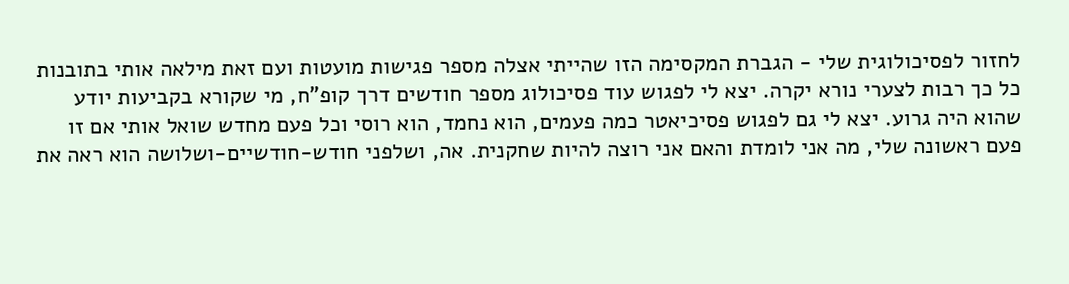לחזור לפסיכולוגית שלי - הגברת המקסימה הזו שהייתי אצלה מספר פגישות מועטות ועם זאת מילאה אותי בתובנות כל כך רבות לצערי נורא יקרה. יצא לי לפגוש עוד פסיכולוג מספר חודשים דרך קופ"ח, מי שקורא בקביעות יודע שהוא היה גרוע. יצא לי גם לפגוש פסיכיאטר כמה פעמים, הוא נחמד, הוא רוסי וכל פעם מחדש שואל אותי אם זו פעם ראשונה שלי, מה אני לומדת והאם אני רוצה להיות שחקנית. אה, ושלפני חודש-חודשיים-ושלושה הוא ראה את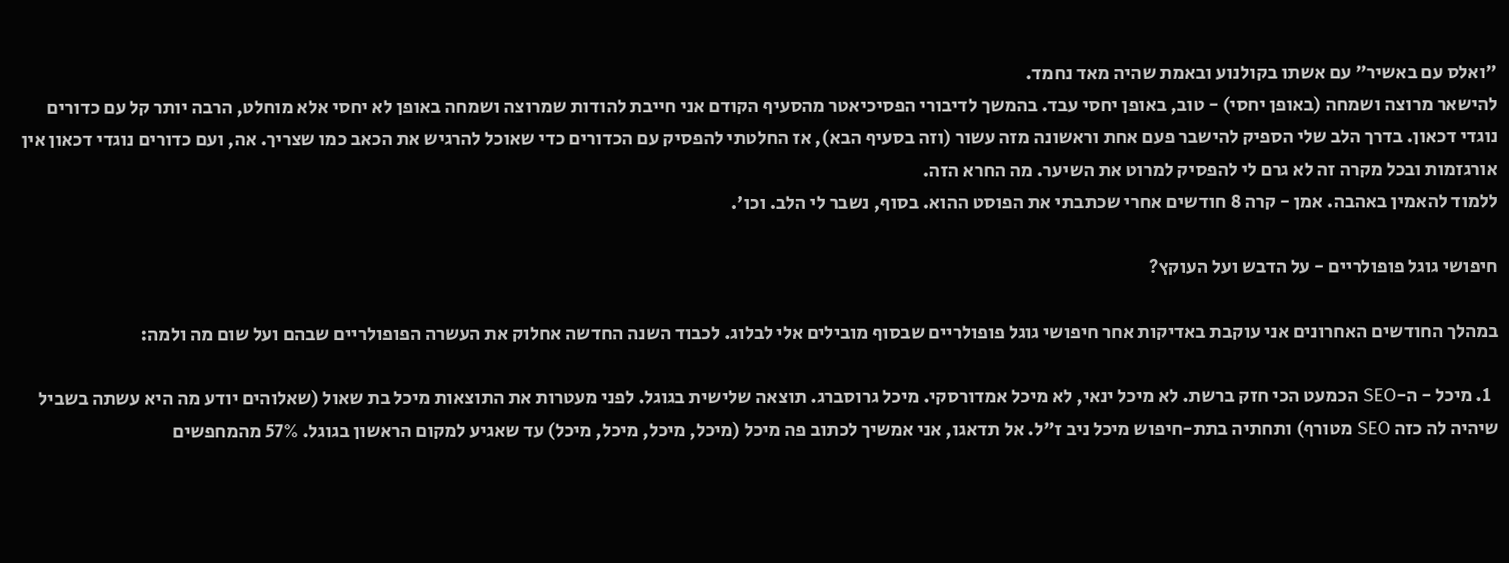"ואלס עם באשיר" עם אשתו בקולנוע ובאמת שהיה מאד נחמד.
להישאר מרוצה ושמחה (באופן יחסי) - טוב, באופן יחסי עבד. בהמשך לדיבורי הפסיכיאטר מהסעיף הקודם אני חייבת להודות שמרוצה ושמחה באופן לא יחסי אלא מוחלט, הרבה יותר קל עם כדורים נוגדי דכאון. בדרך הלב שלי הספיק להישבר פעם אחת וראשונה מזה עשור (וזה בסעיף הבא), אז החלטתי להפסיק עם הכדורים כדי שאוכל להרגיש את הכאב כמו שצריך. אה, ועם כדורים נוגדי דכאון אין אורגזמות ובכל מקרה זה לא גרם לי להפסיק למרוט את השיער. מה החרא הזה.
ללמוד להאמין באהבה. אמן - קרה 8 חודשים אחרי שכתבתי את הפוסט ההוא. בסוף, נשבר לי הלב. וכו'.

חיפושי גוגל פופולריים - על הדבש ועל העוקץ?

במהלך החודשים האחרונים אני עוקבת באדיקות אחר חיפושי גוגל פופולריים שבסוף מובילים אלי לבלוג. לכבוד השנה החדשה אחלוק את העשרה הפופולריים שבהם ועל שום מה ולמה:

  1. מיכל - ה-SEO הכמעט הכי חזק ברשת. לא מיכל ינאי, לא מיכל אמדורסקי. מיכל גרוסברג. תוצאה שלישית בגוגל. לפני מעטרות את התוצאות מיכל בת שאול (שאלוהים יודע מה היא עשתה בשביל שיהיה לה כזה SEO מטורף) ותחתיה בתת-חיפוש מיכל ניב ז"ל. אל תדאגו, אני אמשיך לכתוב פה מיכל (מיכל, מיכל, מיכל, מיכל) עד שאגיע למקום הראשון בגוגל. 57% מהמחפשים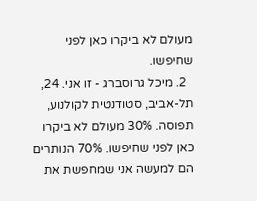מעולם לא ביקרו כאן לפני שחיפשו.
  2. מיכל גרוסברג - זו אני. 24, תל-אביב, סטודנטית לקולנוע, תפוסה. 30% מעולם לא ביקרו כאן לפני שחיפשו. 70% הנותרים הם למעשה אני שמחפשת את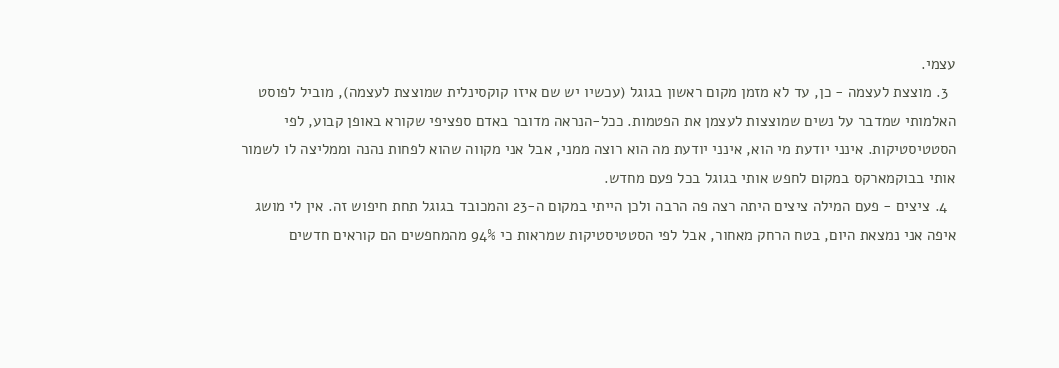עצמי.
  3. מוצצת לעצמה - כן, עד לא מזמן מקום ראשון בגוגל (עכשיו יש שם איזו קוקסינלית שמוצצת לעצמה), מוביל לפוסט האלמותי שמדבר על נשים שמוצצות לעצמן את הפטמות. ככל-הנראה מדובר באדם ספציפי שקורא באופן קבוע, לפי הסטטיסטיקות. אינני יודעת מי הוא, אינני יודעת מה הוא רוצה ממני, אבל אני מקווה שהוא לפחות נהנה וממליצה לו לשמור אותי בבוקמארקס במקום לחפש אותי בגוגל בכל פעם מחדש.
  4. ציצים - פעם המילה ציצים היתה רצה פה הרבה ולכן הייתי במקום ה-23 והמכובד בגוגל תחת חיפוש זה. אין לי מושג איפה אני נמצאת היום, בטח הרחק מאחור, אבל לפי הסטטיסטיקות שמראות כי 94% מהמחפשים הם קוראים חדשים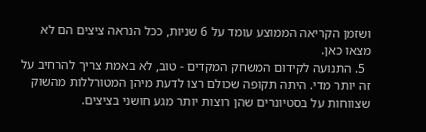ושזמן הקריאה הממוצע עומד על 6 שניות, ככל הנראה ציצים הם לא מצאו כאן.
  5. התנועה לקידום המשחק המקדים - טוב, לא באמת צריך להרחיב על זה יותר מדי. היתה תקופה שכולם רצו לדעת מיהן המטורללות מהשוק שצווחות על בסטיונרים שהן רוצות יותר מגע חושני בציצים.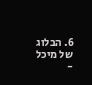6. הבלוג של מיכל -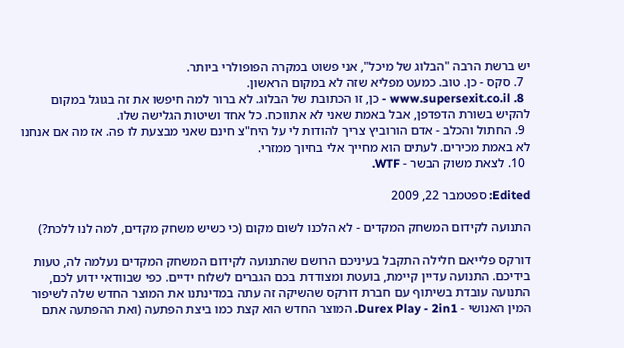יש ברשת הרבה "הבלוג של מיכל", אני פשוט במקרה הפופולרי ביותר.
  7. סקס - כן. טוב. כמעט מפליא שזה לא במקום הראשון.
  8. www.supersexit.co.il - כן, זו הכתובת של הבלוג. לא ברור למה חיפשו את זה בגוגל במקום להקיש בשורת הדפדפן, אבל באמת שאני לא אתווכח. כל אחד ושיטות הגלישה שלו.
  9. החתול והכלב - אדם הורוביץ צריך להודות לי על היח"צ חינם שאני מבצעת לו פה. אז מה אם אנחנו לא באמת מכירים. לעתים הוא מחייך אלי בחיוך ממזרי.
  10. לצאת משוק הבשר - WTF.

Edited: ספטמבר 22, 2009

התנועה לקידום המשחק המקדים - לא הלכנו לשום מקום (כי כשיש משחק מקדים, למה לנו ללכת?)

דורקס פלייאם חלילה התקבל בעיניכם הרושם שהתנועה לקידום המשחק המקדים נעלמה לה, טעות בידיכם. התנועה עדיין קיימת, בועטת ומצודדת בכם הגברים לשלוח ידיים. כפי שבוודאי ידוע לכם, התנועה עובדת בשיתוף עם חברת דורקס שהשיקה זה עתה במדינתנו את המוצר החדש שלה לשיפור המין האנושי - Durex Play - 2in1. המוצר החדש הוא קצת כמו ביצת הפתעה (ואת ההפתעה אתם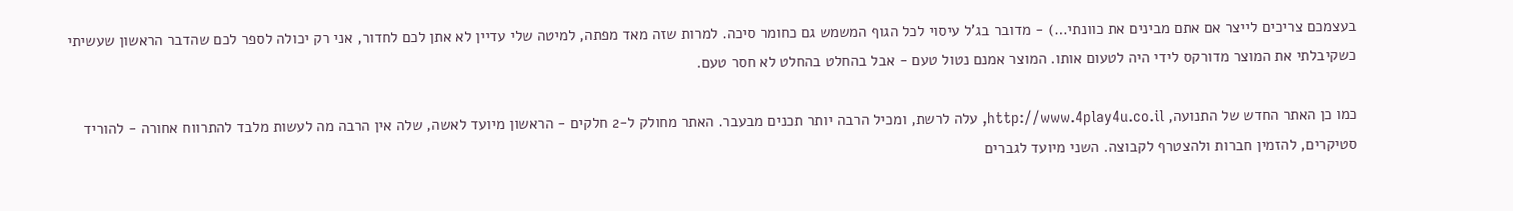בעצמכם צריכים לייצר אם אתם מבינים את כוונתי…) - מדובר בג'ל עיסוי לכל הגוף המשמש גם כחומר סיכה. למרות שזה מאד מפתה, למיטה שלי עדיין לא אתן לכם לחדור, אני רק יכולה לספר לכם שהדבר הראשון שעשיתי כשקיבלתי את המוצר מדורקס לידי היה לטעום אותו. המוצר אמנם נטול טעם - אבל בהחלט בהחלט לא חסר טעם.

כמו כן האתר החדש של התנועה, http://www.4play4u.co.il, עלה לרשת, ומכיל הרבה יותר תכנים מבעבר. האתר מחולק ל-2 חלקים - הראשון מיועד לאשה, שלה אין הרבה מה לעשות מלבד להתרווח אחורה - להוריד סטיקרים, להזמין חברות ולהצטרף לקבוצה. השני מיועד לגברים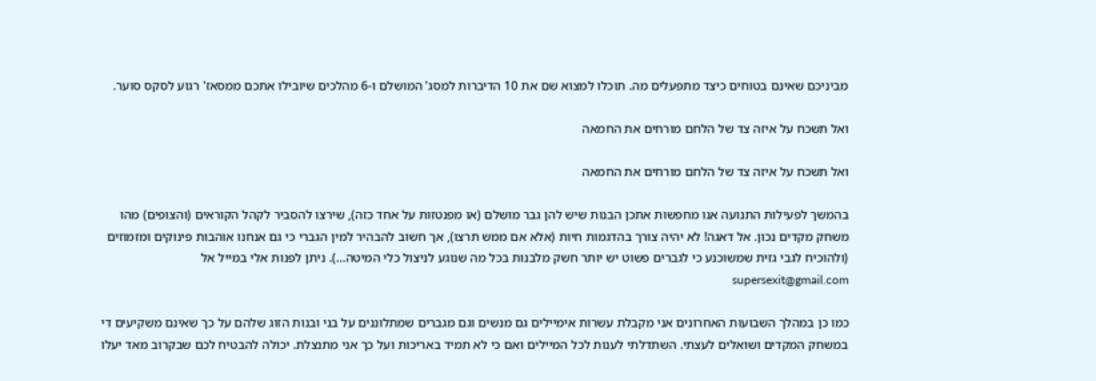מביניכם שאינם בטוחים כיצד מתפעלים מה. תוכלו למצוא שם את 10 הדיברות למסג' המושלם ו-6 מהלכים שיובילו אתכם ממסאז' רגוע לסקס סוער.

ואל תשכח על איזה צד של הלחם מורחים את החמאה

ואל תשכח על איזה צד של הלחם מורחים את החמאה

בהמשך לפעילות התנועה אנו מחפשות אתכן הבנות שיש להן גבר מושלם (או מפנטזות על אחד כזה), שירצו להסביר לקהל הקוראים (והצופים) מהו משחק מקדים נכון. אל דאגה! לא יהיה צורך בהדגמות חיות (אלא אם ממש תרצו), אך חשוב להבהיר למין הגברי כי גם אנחנו אוהבות פינוקים ומזמוזים (ולהוכיח לגבי גזית שמשוכנע כי לגברים פשוט יש יותר חשק מלבנות בכל מה שנוגע לניצול כלי המיטה…). ניתן לפנות אלי במייל אל supersexit@gmail.com

כמו כן במהלך השבועות האחרונים אני מקבלת עשרות אימיילים גם מנשים וגם מגברים שמתלוננים על בני ובנות הזוג שלהם על כך שאינם משקיעים די במשחק המקדים ושואלים לעצתי. השתדלתי לענות לכל המיילים ואם כי לא תמיד באריכות ועל כך אני מתנצלת. יכולה להבטיח לכם שבקרוב מאד יעלו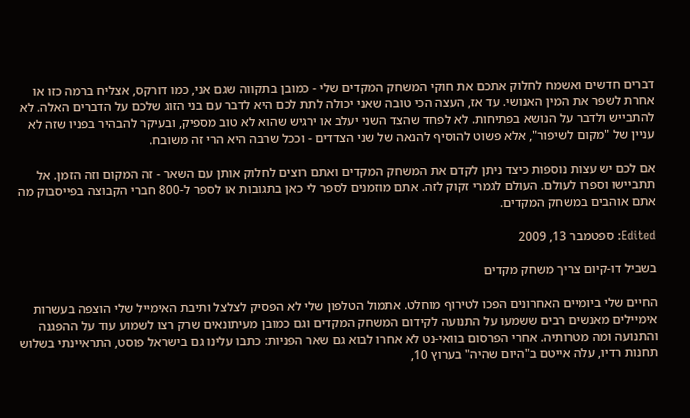דברים חדשים ואשמח לחלוק אתכם את חוקי המשחק המקדים שלי - כמובן בתקווה שגם אני, כמו דורקס, אצליח ברמה כזו או אחרת לשפר את המין האנושי. עד אז, העצה הכי טובה שאני יכולה לתת לכם היא לדבר עם בני הזוג שלכם על הדברים האלה. לא להתבייש ולדבר על הנושא בפתיחות. לא לפחד שהצד השני יעלב או ירגיש שהוא לא טוב מספיק, ובעיקר להבהיר בפניו שזה לא עניין של "מקום לשיפור", אלא פשוט להוסיף להנאה של שני הצדדים - וככל שרבה היא הרי זה משובח.

אם לכם יש עצות נוספות כיצד ניתן לקדם את המשחק המקדים ואתם רוצים לחלוק אותן עם השאר - זה המקום וזה הזמן. אל תתביישו וספרו לעולם. העולם לגמרי זקוק לזה. אתם מוזמנים לספר לי כאן בתגובות או לספר ל-800 חברי הקבוצה בפייסבוק מה אתם אוהבים במשחק המקדים.

Edited: ספטמבר 13, 2009

בשביל דו-קיום צריך משחק מקדים

החיים שלי ביומיים האחרונים הפכו לטירוף מוחלט. אתמול הטלפון שלי לא הפסיק לצלצל ותיבת האימייל שלי הוצפה בעשרות אימיילים מאנשים רבים ששמעו על התנועה לקידום המשחק המקדים וגם כמובן מעיתונאים שרק רצו לשמוע עוד על ההפגנה והתנועה ומה מטרותיה. אחרי הפרסום בוואי-נט לא אחרו לבוא גם שאר הפניות: כתבו עלינו גם בישראל פוסט, התראיינתי בשלוש תחנות רדיו, עלה אייטם ב"היום שהיה" בערוץ 10,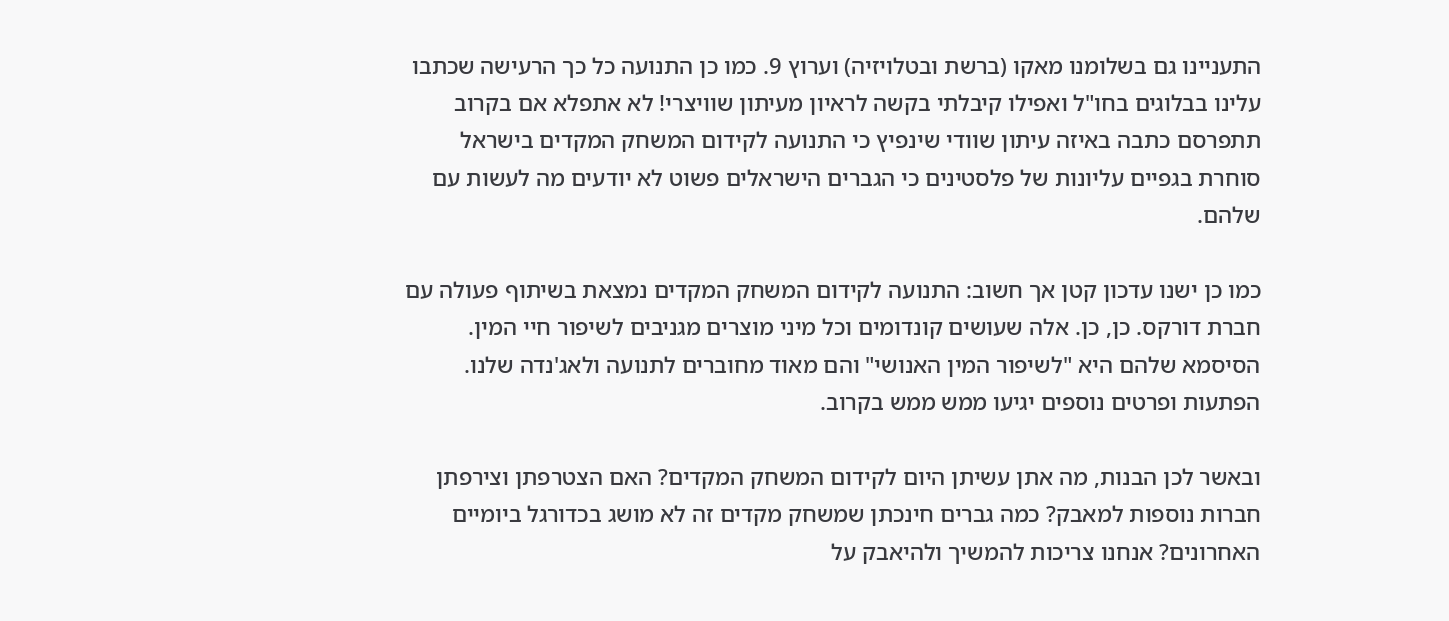התעניינו גם בשלומנו מאקו (ברשת ובטלויזיה) וערוץ 9. כמו כן התנועה כל כך הרעישה שכתבו עלינו בבלוגים בחו"ל ואפילו קיבלתי בקשה לראיון מעיתון שוויצרי! לא אתפלא אם בקרוב תתפרסם כתבה באיזה עיתון שוודי שינפיץ כי התנועה לקידום המשחק המקדים בישראל סוחרת בגפיים עליונות של פלסטינים כי הגברים הישראלים פשוט לא יודעים מה לעשות עם שלהם.

כמו כן ישנו עדכון קטן אך חשוב: התנועה לקידום המשחק המקדים נמצאת בשיתוף פעולה עם חברת דורקס. כן, כן. אלה שעושים קונדומים וכל מיני מוצרים מגניבים לשיפור חיי המין. הסיסמא שלהם היא "לשיפור המין האנושי" והם מאוד מחוברים לתנועה ולאג'נדה שלנו. הפתעות ופרטים נוספים יגיעו ממש ממש בקרוב.

ובאשר לכן הבנות, מה אתן עשיתן היום לקידום המשחק המקדים? האם הצטרפתן וצירפתן חברות נוספות למאבק? כמה גברים חינכתן שמשחק מקדים זה לא מושג בכדורגל ביומיים האחרונים? אנחנו צריכות להמשיך ולהיאבק על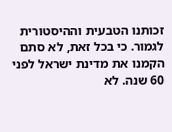זכותנו הטבעית וההיסטורית לגמור. כי בכל זאת, לא סתם הקמנו את מדינת ישראל לפני 60 שנה. לא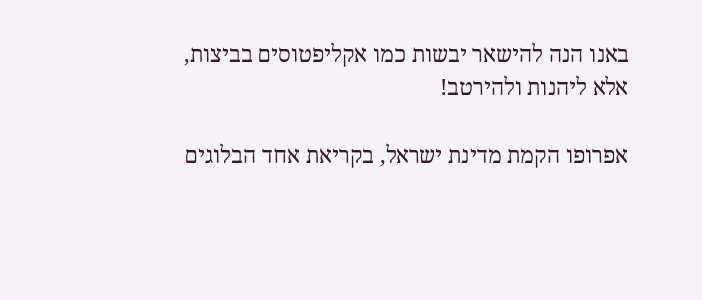באנו הנה להישאר יבשות כמו אקליפטוסים בביצות, אלא ליהנות ולהירטב!

אפרופו הקמת מדינת ישראל, בקריאת אחד הבלוגים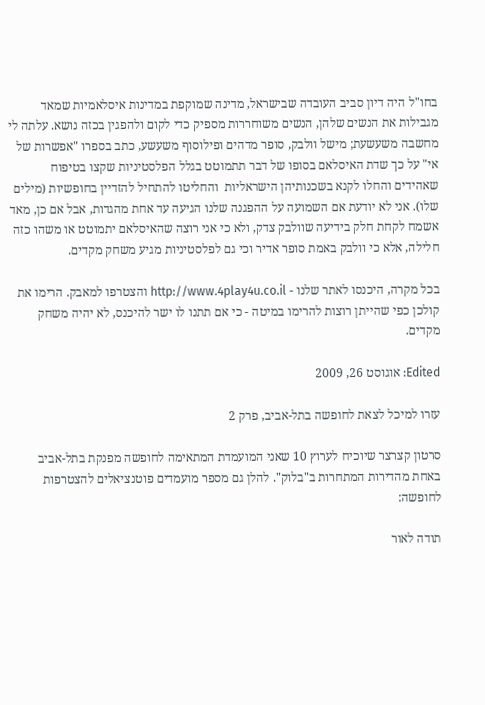בחו"ל היה דיון סביב העובדה שבישראל, מדינה שמוקפת במדינות איסלאמיות שמאד מגבילות את הנשים שלהן, הנשים משוחררות מספיק כדי לקום ולהפגין בכזה נושא. עלתה לי מחשבה משעשעת; מישל וולבק, סופר מדהים ופילוסוף משעשע, כתב בספרו "אפשרות של אי" על כך שדת האיסלאם בסופו של דבר תתמוטט בגלל הפלסטיניות שקצו בטיפוח שאהידים והחלו לקנא בשכנותיהן הישראליות  והחליטו להתחיל להזדיין בחופשיות (מילים שלו). אני לא יודעת אם השמועה על ההפגנה שלנו הגיעה עד אחת מהגדות, אבל אם כן, מאד אשמח לקחת חלק בידיעה שוולבק צדק, ולא כי אני רוצה שהאיסלאם יתמוטט או משהו כזה חלילה, אלא כי וולבק באמת סופר אדיר וכי גם לפלסטיניות מגיע משחק מקדים.

בכל מקרה, היכנסו לאתר שלנו - http://www.4play4u.co.il והצטרפו למאבק. הרימו את קולכן כפי שהייתן רוצות להרימו במיטה - כי אם תתנו לו ישר להיכנס, לא יהיה משחק מקדים.

Edited: אוגוסט 26, 2009

עזרו למיכל לצאת לחופשה בתל-אביב, פרק 2

סרטון קצרצר שיוכיח לערוץ 10 שאני המועמדת המתאימה לחופשה מפנקת בתל-אביב באחת מהדירות המתחרות ב"בלוק". להלן גם מספר מועמדים פוטנציאלים להצטרפות לחופשה:

תודה לאור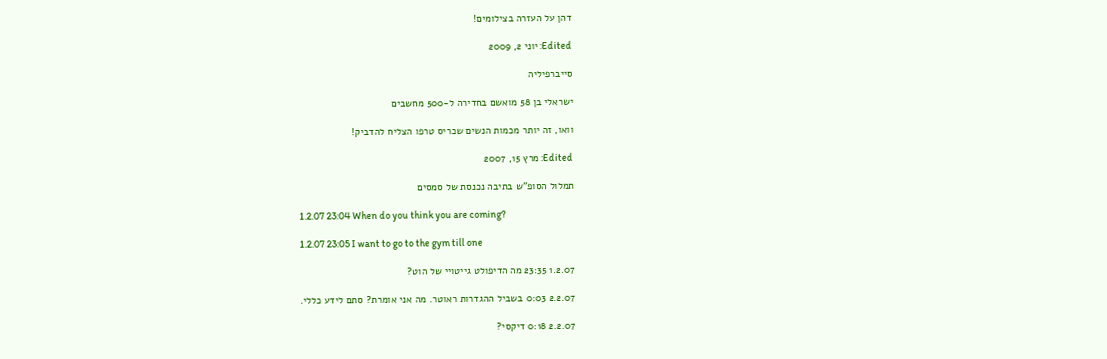דהן על העזרה בצילומים!

Edited: יוני 2, 2009

סייברפיליה

ישראלי בן 58 מואשם בחדירה ל-500 מחשבים

וואו, זה יותר מכמות הנשים שכריס טרפו הצליח להדביק!

Edited: מרץ 15, 2007

תמלול הסופ"ש בתיבה נכנסת של סמסים

1.2.07 23:04 When do you think you are coming?

1.2.07 23:05 I want to go to the gym till one

1.2.07 23:35 מה הדיפולט גייטויי של הוט?

2.2.07 0:03 בשביל ההגדרות ראוטר. מה אני אומרת? סתם לידע כללי.

2.2.07 0:18 דיקסי?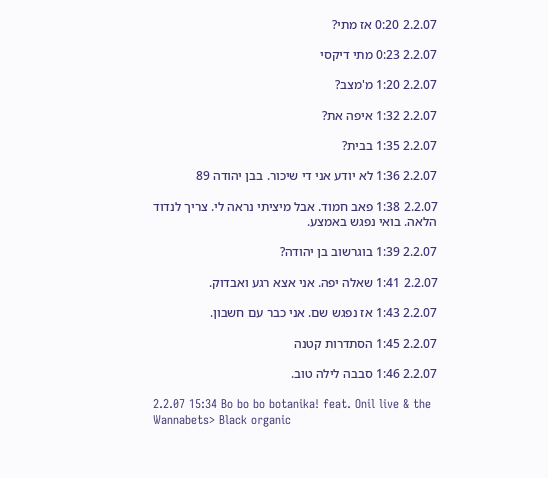2.2.07 0:20 אז מתי?

2.2.07 0:23 מתי דיקסי

2.2.07 1:20 מ'מצב?

2.2.07 1:32 איפה את?

2.2.07 1:35 בבית?

2.2.07 1:36 לא יודע אני די שיכור. בבן יהודה 89

2.2.07 1:38 פאב חמוד. אבל מיציתי נראה לי. צריך לנדוד הלאה. בואי נפגש באמצע.

2.2.07 1:39 בוגרשוב בן יהודה?

2.2.07 1:41 שאלה יפה. אני אצא רגע ואבדוק.

2.2.07 1:43 אז נפגש שם. אני כבר עם חשבון.

2.2.07 1:45 הסתדרות קטנה

2.2.07 1:46 סבבה לילה טוב.

2.2.07 15:34 Bo bo bo botanika! feat. Onil live & the Wannabets> Black organic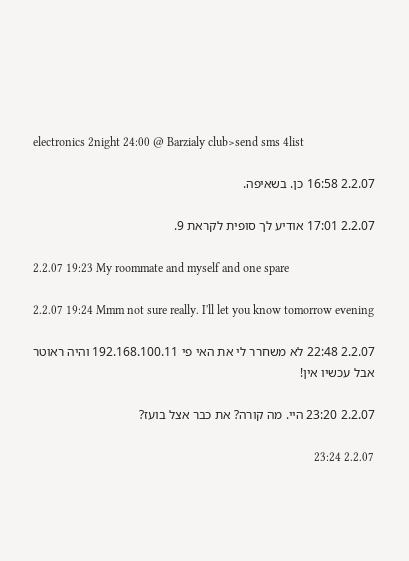electronics 2night 24:00 @ Barzialy club>send sms 4list

2.2.07 16:58 כן. בשאיפה.

2.2.07 17:01 אודיע לך סופית לקראת 9.

2.2.07 19:23 My roommate and myself and one spare

2.2.07 19:24 Mmm not sure really. I'll let you know tomorrow evening

2.2.07 22:48 לא משחרר לי את האי פי 192.168.100.11 והיה ראוטר אבל עכשיו אין!

2.2.07 23:20 היי. מה קורה? את כבר אצל בועז?

2.2.07 23:24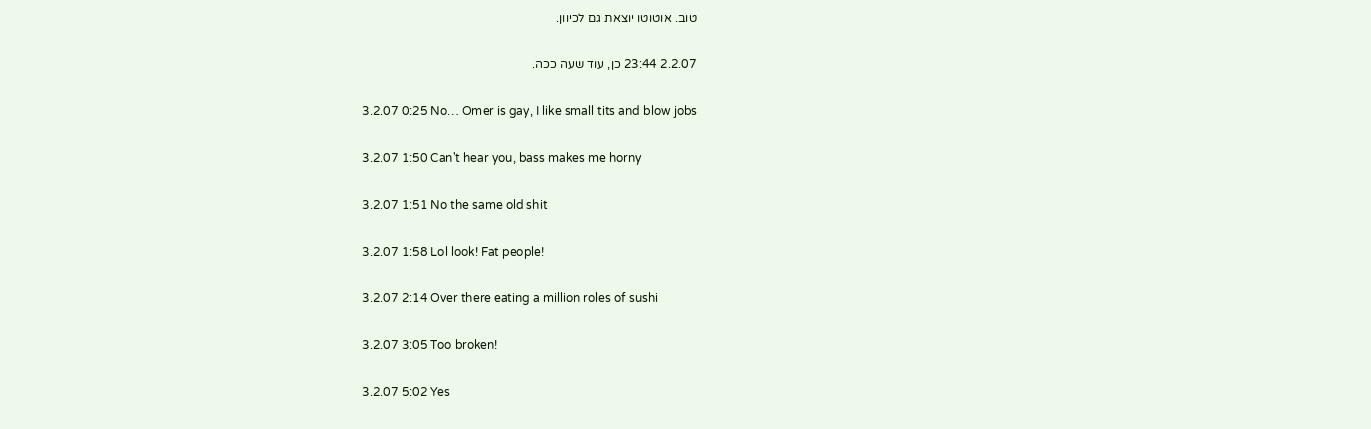טוב. אוטוטו יוצאת גם לכיוון.

2.2.07 23:44 כן, עוד שעה ככה.

3.2.07 0:25 No… Omer is gay, I like small tits and blow jobs

3.2.07 1:50 Can't hear you, bass makes me horny

3.2.07 1:51 No the same old shit

3.2.07 1:58 Lol look! Fat people!

3.2.07 2:14 Over there eating a million roles of sushi

3.2.07 3:05 Too broken!

3.2.07 5:02 Yes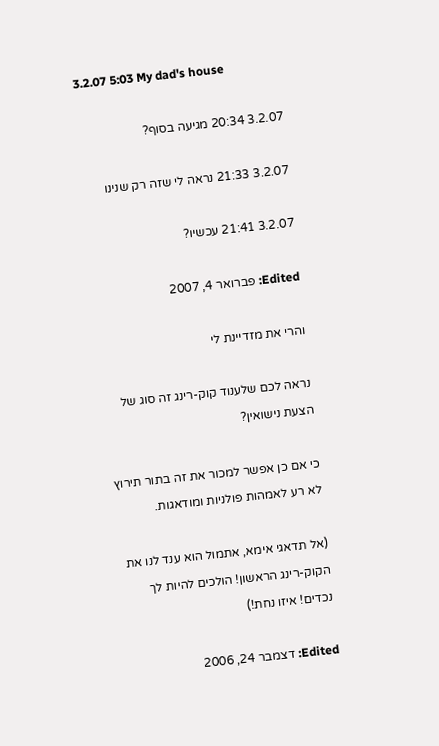3.2.07 5:03 My dad's house

3.2.07 20:34 מגיעה בסוף?

3.2.07 21:33 נראה לי שזה רק שנינו

3.2.07 21:41 עכשיו?

Edited: פברואר 4, 2007

והרי את מזדיינת לי

נראה לכם שלענוד קוק-רינג זה סוג של הצעת נישואין?

כי אם כן אפשר למכור את זה בתור תירוץ לא רע לאמהות פולניות ומודאגות.

(אל תדאגי אימא, אתמול הוא ענד לנו את הקוק-רינג הראשון! הולכים להיות לך נכדים! איזו נחת!)

Edited: דצמבר 24, 2006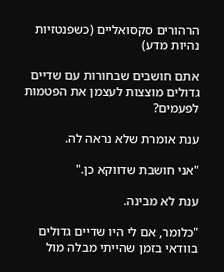הרהורים סקסואליים (כשפנטזיות נהיות מדע)

אתם חושבים שבחורות עם שדיים גדולים מוצצות לעצמן את הפטמות לפעמים?

ענת אומרת שלא נראה לה.

"אני חושבת שדווקא כן."

ענת לא מבינה.

"כלומר, אם לי היו שדיים גדולים בוודאי בזמן שהייתי מבלה מול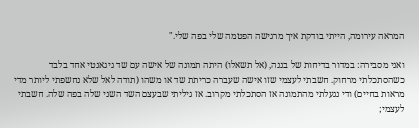המראה עירומה, הייתי בודקת איך מרגישה הפטמה שלי בפה שלי."

ואני מסבירה: במדור בדיחות של בננה, (אל תשאלו) היתה תמונה של אישה עם שד גיגאנטי אחד בלבד כשהסתכלתי מרחוק. חשבתי לעצמי שזו אישה שעברה כריתת שד או משהו (תודה לאל שלא נחשפתי ליותר מדי מראות בחיים) ודי נגעלתי מהתמונה אז הסתכלתי מקרוב. אז גיליתי שבעצם השד השני שלה בפה שלה. חשבתי לעצמי;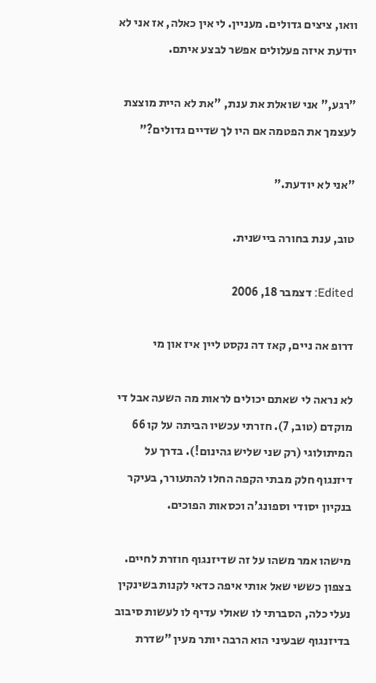וואו, ציצים גדולים. מעניין. לי אין כאלה, אז אני לא יודעת איזה פעלולים אפשר לבצע איתם.

"רגע," אני שואלת את ענת, "את לא היית מוצצת לעצמך את הפטמה אם היו לך שדיים גדולים?"

"אני לא יודעת."

טוב, ענת בחורה ביישנית.

Edited: דצמבר 18, 2006

דרופ אה ניים, קאז דה נקסט ליין איז און מי

לא נראה לי שאתם יכולים לראות מה השעה אבל די מוקדם (טוב, 7). חזרתי עכשיו הביתה על קו 66 המיתולוגי (רק שני שליש גהינום!). בדרך על דיזנגוף חלק מבתי הקפה החלו להתעורר, בעיקר בנקיון יסודי וספונג'ה וכסאות הפוכים.

מישהו אמר משהו על זה שדיזנגוף חוזרת לחיים. בצפון כששי שאל אותי איפה כדאי לקנות בשינקין נעלי כלה, הסברתי לו שאולי עדיף לו לעשות סיבוב בדיזנגוף שבעיני הוא הרבה יותר מעין "שדרת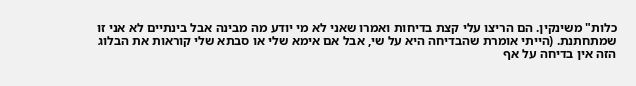כלות" משינקין. הם הריצו עלי קצת בדיחות ואמרו שאני לא מי יודע מה מבינה אבל בינתיים לא אני זו שמתחתנת. (הייתי אומרת שהבדיחה היא על שי, אבל אם אימא שלי או סבתא שלי קוראות את הבלוג הזה אין בדיחה על אף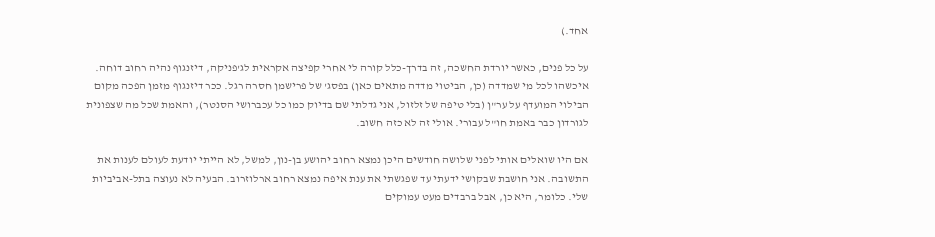אחד.)

על כל פנים, כאשר יורדת החשכה, זה בדרך-כלל קורה לי אחרי קפיצה אקראית לג'פניקה, דיזנגוף נהיה רחוב דוחה. איכשהו לכל מי שמדדה (כן, הביטוי מדדה מתאים כאן) בפסג' של פרישמן חסרה רגל. ככר דיזנגוף מזמן הפכה מקום הבילוי המועדף על ער"ן (בלי טיפה של זלזול, אני גדלתי שם בדיוק כמו כל עכברושי הסנטר), והאמת שכל מה שצפונית לגורדון כבר באמת חו"ל עבורי. אולי זה לא כזה חשוב.

אם היו שואלים אותי לפני שלושה חודשים היכן נמצא רחוב יהושע בן-נון, למשל, לא הייתי יודעת לעולם לענות את התשובה. אני חושבת שבקושי ידעתי עד שפגשתי את ענת איפה נמצא רחוב ארלוזרוב. הבעיה לא נעוצה בתל-אביביות שלי. כלומר, היא כן, אבל ברבדים מעט עמוקים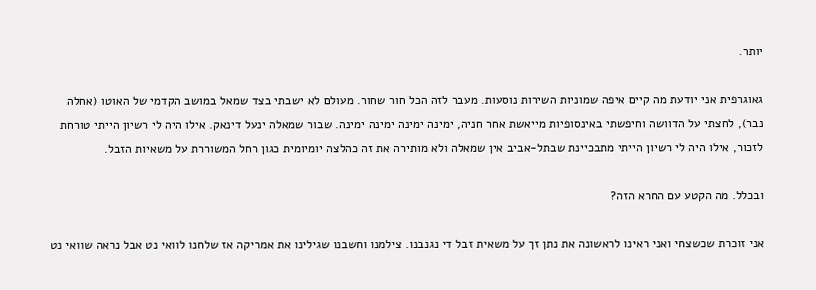יותר.

גאוגרפית אני יודעת מה קיים איפה שמוניות השירות נוסעות. מעבר לזה הכל חור שחור. מעולם לא ישבתי בצד שמאל במושב הקדמי של האוטו (אחלה נבר), לחצתי על הדוושה וחיפשתי באינסופיות מייאשת אחר חניה, ימינה ימינה ימינה ימינה. שבור שמאלה ינעל דינאק. אילו היה לי רשיון הייתי טורחת לזכור, אילו היה לי רשיון הייתי מתבכיינת שבתל-אביב אין שמאלה ולא מותירה את זה כהלצה יומיומית כגון רחל המשוררת על משאיות הזבל.

ובכלל. מה הקטע עם החרא הזה?

אני זוכרת שכשצחי ואני ראינו לראשונה את נתן זך על משאית זבל די נגנבנו. צילמנו וחשבנו שגילינו את אמריקה אז שלחנו לוואי נט אבל נראה שוואי נט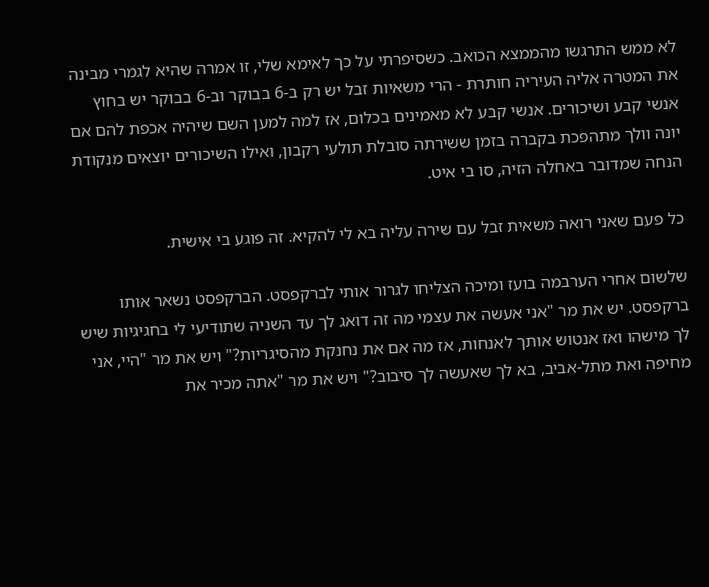לא ממש התרגשו מהממצא הכואב. כשסיפרתי על כך לאימא שלי, זו אמרה שהיא לגמרי מבינה את המטרה אליה העיריה חותרת - הרי משאיות זבל יש רק ב-6 בבוקר וב-6 בבוקר יש בחוץ אנשי קבע ושיכורים. אנשי קבע לא מאמינים בכלום, אז למה למען השם שיהיה אכפת להם אם יונה וולך מתהפכת בקברה בזמן ששירתה סובלת תולעי רקבון, ואילו השיכורים יוצאים מנקודת הנחה שמדובר באחלה הזיה, סו בי איט.

כל פעם שאני רואה משאית זבל עם שירה עליה בא לי להקיא. זה פוגע בי אישית.

שלשום אחרי הערבמה בועז ומיכה הצליחו לגרור אותי לברקפסט. הברקפסט נשאר אותו ברקפסט. יש את מר "אני אעשה את עצמי מה זה דואג לך עד השניה שתודיעי לי בחגיגיות שיש לך מישהו ואז אנטוש אותך לאנחות, אז מה אם את נחנקת מהסיגריות?" ויש את מר "היי, אני מחיפה ואת מתל-אביב, בא לך שאעשה לך סיבוב?" ויש את מר "אתה מכיר את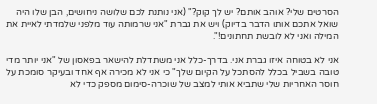הסרטים שלי? אוהב אותם? יש לך קוק?" (אני נותנת לכם שלושה ניחושים, הבן שלו היה שואל אתכם אותו הדבר בדיוק) ויש את גברת "אני שרמותה עוד מלפני שלמדתי לאיית את המילה ואני לא לובשת תחתונים!".

אני לא בטוחה איזו גברת אני. בדרך-כלל אני משתדלת להישאר בפאסון של "אני יותר מדי טובה בשביל בכלל להסתכל על הקיום שלך" כי אני לא מכירה אף אחד ובעיקר סומכת על חוסר האחריות שלי שתביא אותי למצב של שוכרה-סימום מספק כדי לא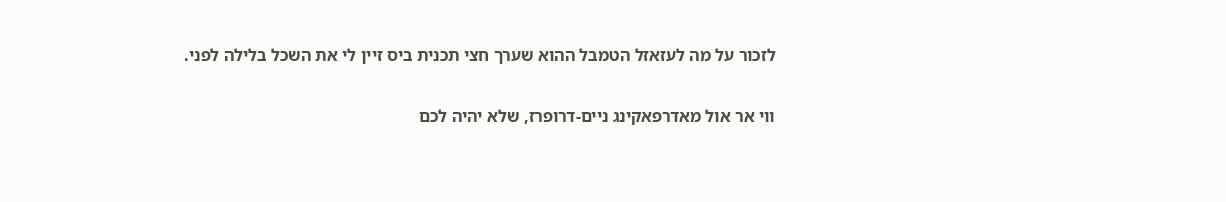לזכור על מה לעזאזל הטמבל ההוא שערך חצי תכנית ביס זיין לי את השכל בלילה לפני.

ווי אר אול מאדרפאקינג ניים-דרופרז, שלא יהיה לכם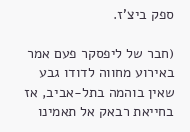ספק ביצ'ז.

(חבר של ליפסקר פעם אמר באירוע מחווה לדודו גבע שאין בוהמה בתל-אביב, אז בחייאת רבאק אל תאמינו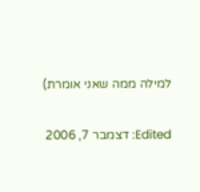למילה ממה שאני אומרת)

Edited: דצמבר 7, 2006